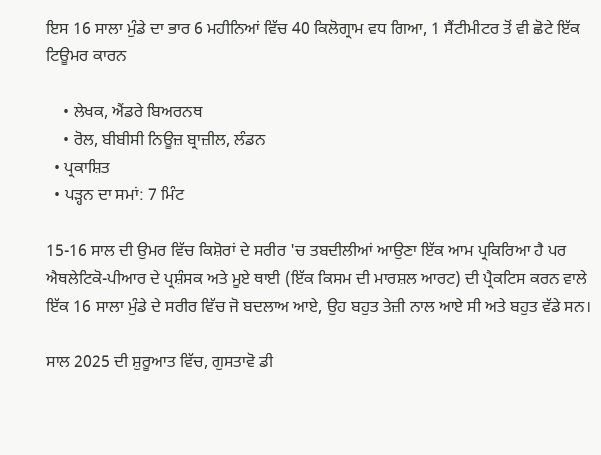ਇਸ 16 ਸਾਲਾ ਮੁੰਡੇ ਦਾ ਭਾਰ 6 ਮਹੀਨਿਆਂ ਵਿੱਚ 40 ਕਿਲੋਗ੍ਰਾਮ ਵਧ ਗਿਆ, 1 ਸੈਂਟੀਮੀਟਰ ਤੋਂ ਵੀ ਛੋਟੇ ਇੱਕ ਟਿਊਮਰ ਕਾਰਨ

    • ਲੇਖਕ, ਐਂਡਰੇ ਬਿਅਰਨਥ
    • ਰੋਲ, ਬੀਬੀਸੀ ਨਿਊਜ਼ ਬ੍ਰਾਜ਼ੀਲ, ਲੰਡਨ
  • ਪ੍ਰਕਾਸ਼ਿਤ
  • ਪੜ੍ਹਨ ਦਾ ਸਮਾਂ: 7 ਮਿੰਟ

15-16 ਸਾਲ ਦੀ ਉਮਰ ਵਿੱਚ ਕਿਸ਼ੋਰਾਂ ਦੇ ਸਰੀਰ 'ਚ ਤਬਦੀਲੀਆਂ ਆਉਣਾ ਇੱਕ ਆਮ ਪ੍ਰਕਿਰਿਆ ਹੈ ਪਰ ਐਥਲੇਟਿਕੋ-ਪੀਆਰ ਦੇ ਪ੍ਰਸ਼ੰਸਕ ਅਤੇ ਮੂਏ ਥਾਈ (ਇੱਕ ਕਿਸਮ ਦੀ ਮਾਰਸ਼ਲ ਆਰਟ) ਦੀ ਪ੍ਰੈਕਟਿਸ ਕਰਨ ਵਾਲੇ ਇੱਕ 16 ਸਾਲਾ ਮੁੰਡੇ ਦੇ ਸਰੀਰ ਵਿੱਚ ਜੋ ਬਦਲਾਅ ਆਏ, ਉਹ ਬਹੁਤ ਤੇਜ਼ੀ ਨਾਲ ਆਏ ਸੀ ਅਤੇ ਬਹੁਤ ਵੱਡੇ ਸਨ।

ਸਾਲ 2025 ਦੀ ਸ਼ੁਰੂਆਤ ਵਿੱਚ, ਗੁਸਤਾਵੋ ਡੀ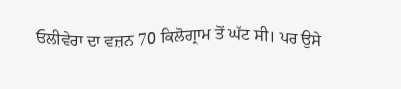ਓਲੀਵੇਰਾ ਦਾ ਵਜ਼ਨ 70 ਕਿਲੋਗ੍ਰਾਮ ਤੋਂ ਘੱਟ ਸੀ। ਪਰ ਉਸੇ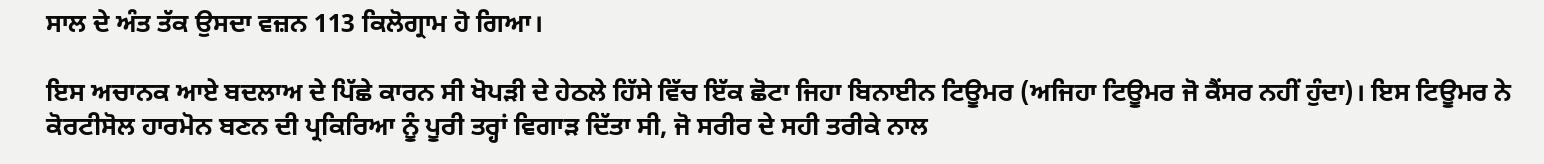ਸਾਲ ਦੇ ਅੰਤ ਤੱਕ ਉਸਦਾ ਵਜ਼ਨ 113 ਕਿਲੋਗ੍ਰਾਮ ਹੋ ਗਿਆ।

ਇਸ ਅਚਾਨਕ ਆਏ ਬਦਲਾਅ ਦੇ ਪਿੱਛੇ ਕਾਰਨ ਸੀ ਖੋਪੜੀ ਦੇ ਹੇਠਲੇ ਹਿੱਸੇ ਵਿੱਚ ਇੱਕ ਛੋਟਾ ਜਿਹਾ ਬਿਨਾਈਨ ਟਿਊਮਰ (ਅਜਿਹਾ ਟਿਊਮਰ ਜੋ ਕੈਂਸਰ ਨਹੀਂ ਹੁੰਦਾ)। ਇਸ ਟਿਊਮਰ ਨੇ ਕੋਰਟੀਸੋਲ ਹਾਰਮੋਨ ਬਣਨ ਦੀ ਪ੍ਰਕਿਰਿਆ ਨੂੰ ਪੂਰੀ ਤਰ੍ਹਾਂ ਵਿਗਾੜ ਦਿੱਤਾ ਸੀ, ਜੋ ਸਰੀਰ ਦੇ ਸਹੀ ਤਰੀਕੇ ਨਾਲ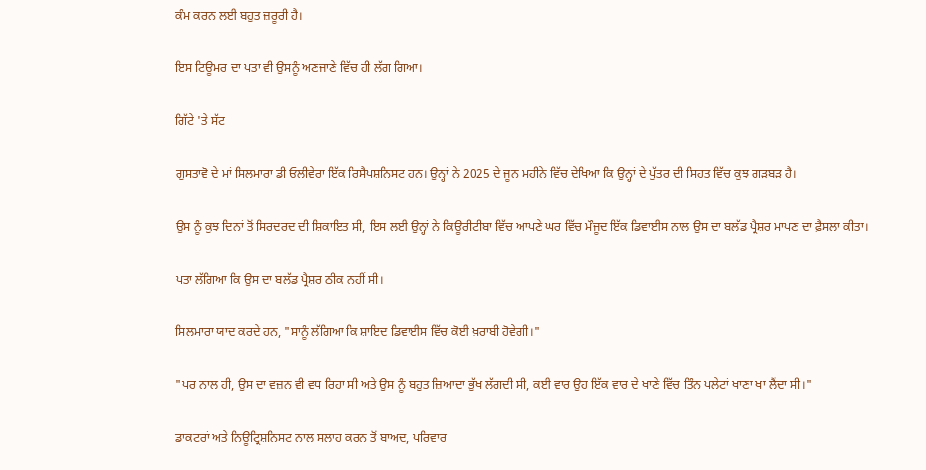ਕੰਮ ਕਰਨ ਲਈ ਬਹੁਤ ਜ਼ਰੂਰੀ ਹੈ।

ਇਸ ਟਿਊਮਰ ਦਾ ਪਤਾ ਵੀ ਉਸਨੂੰ ਅਣਜਾਣੇ ਵਿੱਚ ਹੀ ਲੱਗ ਗਿਆ।

ਗਿੱਟੇ 'ਤੇ ਸੱਟ

ਗੁਸਤਾਵੋ ਦੇ ਮਾਂ ਸਿਲਮਾਰਾ ਡੀ ਓਲੀਵੇਰਾ ਇੱਕ ਰਿਸੈਪਸ਼ਨਿਸਟ ਹਨ। ਉਨ੍ਹਾਂ ਨੇ 2025 ਦੇ ਜੂਨ ਮਹੀਨੇ ਵਿੱਚ ਦੇਖਿਆ ਕਿ ਉਨ੍ਹਾਂ ਦੇ ਪੁੱਤਰ ਦੀ ਸਿਹਤ ਵਿੱਚ ਕੁਝ ਗੜਬੜ ਹੈ।

ਉਸ ਨੂੰ ਕੁਝ ਦਿਨਾਂ ਤੋਂ ਸਿਰਦਰਦ ਦੀ ਸ਼ਿਕਾਇਤ ਸੀ, ਇਸ ਲਈ ਉਨ੍ਹਾਂ ਨੇ ਕਿਊਰੀਟੀਬਾ ਵਿੱਚ ਆਪਣੇ ਘਰ ਵਿੱਚ ਮੌਜੂਦ ਇੱਕ ਡਿਵਾਈਸ ਨਾਲ ਉਸ ਦਾ ਬਲੱਡ ਪ੍ਰੈਸ਼ਰ ਮਾਪਣ ਦਾ ਫ਼ੈਸਲਾ ਕੀਤਾ।

ਪਤਾ ਲੱਗਿਆ ਕਿ ਉਸ ਦਾ ਬਲੱਡ ਪ੍ਰੈਸ਼ਰ ਠੀਕ ਨਹੀਂ ਸੀ।

ਸਿਲਮਾਰਾ ਯਾਦ ਕਰਦੇ ਹਨ, "ਸਾਨੂੰ ਲੱਗਿਆ ਕਿ ਸ਼ਾਇਦ ਡਿਵਾਈਸ ਵਿੱਚ ਕੋਈ ਖ਼ਰਾਬੀ ਹੋਵੇਗੀ।"

"ਪਰ ਨਾਲ ਹੀ, ਉਸ ਦਾ ਵਜ਼ਨ ਵੀ ਵਧ ਰਿਹਾ ਸੀ ਅਤੇ ਉਸ ਨੂੰ ਬਹੁਤ ਜ਼ਿਆਦਾ ਭੁੱਖ ਲੱਗਦੀ ਸੀ, ਕਈ ਵਾਰ ਉਹ ਇੱਕ ਵਾਰ ਦੇ ਖਾਣੇ ਵਿੱਚ ਤਿੰਨ ਪਲੇਟਾਂ ਖਾਣਾ ਖਾ ਲੈਂਦਾ ਸੀ।"

ਡਾਕਟਰਾਂ ਅਤੇ ਨਿਊਟ੍ਰਿਸ਼ਨਿਸਟ ਨਾਲ ਸਲਾਹ ਕਰਨ ਤੋਂ ਬਾਅਦ, ਪਰਿਵਾਰ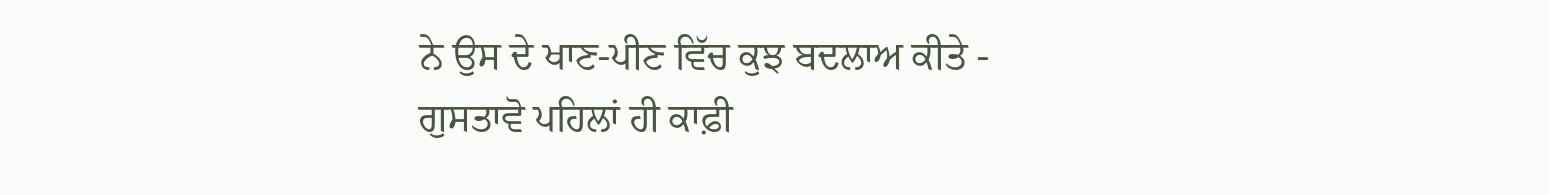ਨੇ ਉਸ ਦੇ ਖਾਣ-ਪੀਣ ਵਿੱਚ ਕੁਝ ਬਦਲਾਅ ਕੀਤੇ - ਗੁਸਤਾਵੋ ਪਹਿਲਾਂ ਹੀ ਕਾਫ਼ੀ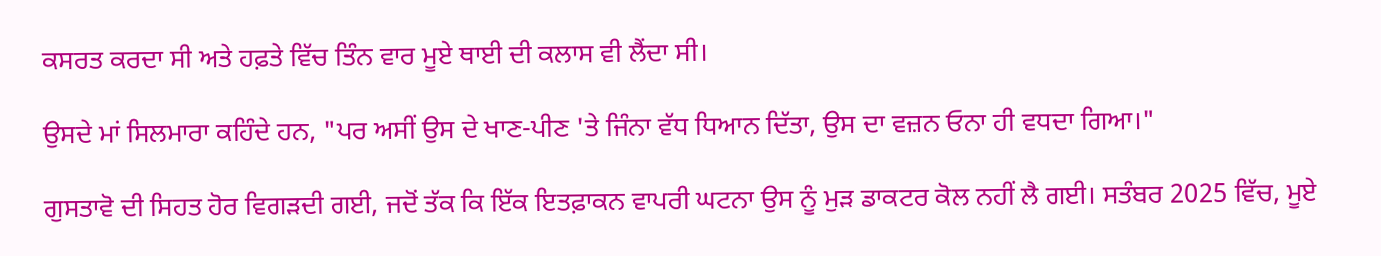ਕਸਰਤ ਕਰਦਾ ਸੀ ਅਤੇ ਹਫ਼ਤੇ ਵਿੱਚ ਤਿੰਨ ਵਾਰ ਮੂਏ ਥਾਈ ਦੀ ਕਲਾਸ ਵੀ ਲੈਂਦਾ ਸੀ।

ਉਸਦੇ ਮਾਂ ਸਿਲਮਾਰਾ ਕਹਿੰਦੇ ਹਨ, "ਪਰ ਅਸੀਂ ਉਸ ਦੇ ਖਾਣ-ਪੀਣ 'ਤੇ ਜਿੰਨਾ ਵੱਧ ਧਿਆਨ ਦਿੱਤਾ, ਉਸ ਦਾ ਵਜ਼ਨ ਓਨਾ ਹੀ ਵਧਦਾ ਗਿਆ।"

ਗੁਸਤਾਵੋ ਦੀ ਸਿਹਤ ਹੋਰ ਵਿਗੜਦੀ ਗਈ, ਜਦੋਂ ਤੱਕ ਕਿ ਇੱਕ ਇਤਫ਼ਾਕਨ ਵਾਪਰੀ ਘਟਨਾ ਉਸ ਨੂੰ ਮੁੜ ਡਾਕਟਰ ਕੋਲ ਨਹੀਂ ਲੈ ਗਈ। ਸਤੰਬਰ 2025 ਵਿੱਚ, ਮੂਏ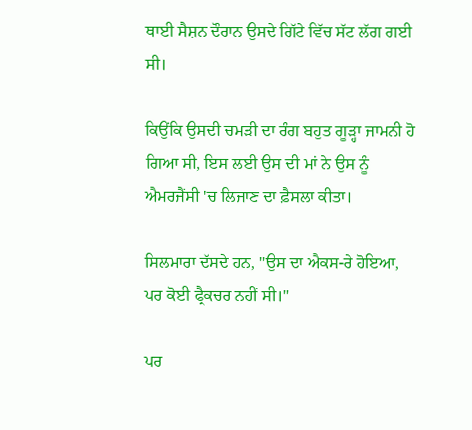ਥਾਈ ਸੈਸ਼ਨ ਦੌਰਾਨ ਉਸਦੇ ਗਿੱਟੇ ਵਿੱਚ ਸੱਟ ਲੱਗ ਗਈ ਸੀ।

ਕਿਉਂਕਿ ਉਸਦੀ ਚਮੜੀ ਦਾ ਰੰਗ ਬਹੁਤ ਗੂੜ੍ਹਾ ਜਾਮਨੀ ਹੋ ਗਿਆ ਸੀ, ਇਸ ਲਈ ਉਸ ਦੀ ਮਾਂ ਨੇ ਉਸ ਨੂੰ ਐਮਰਜੈਂਸੀ 'ਚ ਲਿਜਾਣ ਦਾ ਫ਼ੈਸਲਾ ਕੀਤਾ।

ਸਿਲਮਾਰਾ ਦੱਸਦੇ ਹਨ, "ਉਸ ਦਾ ਐਕਸ-ਰੇ ਹੋਇਆ, ਪਰ ਕੋਈ ਫ੍ਰੈਕਚਰ ਨਹੀਂ ਸੀ।"

ਪਰ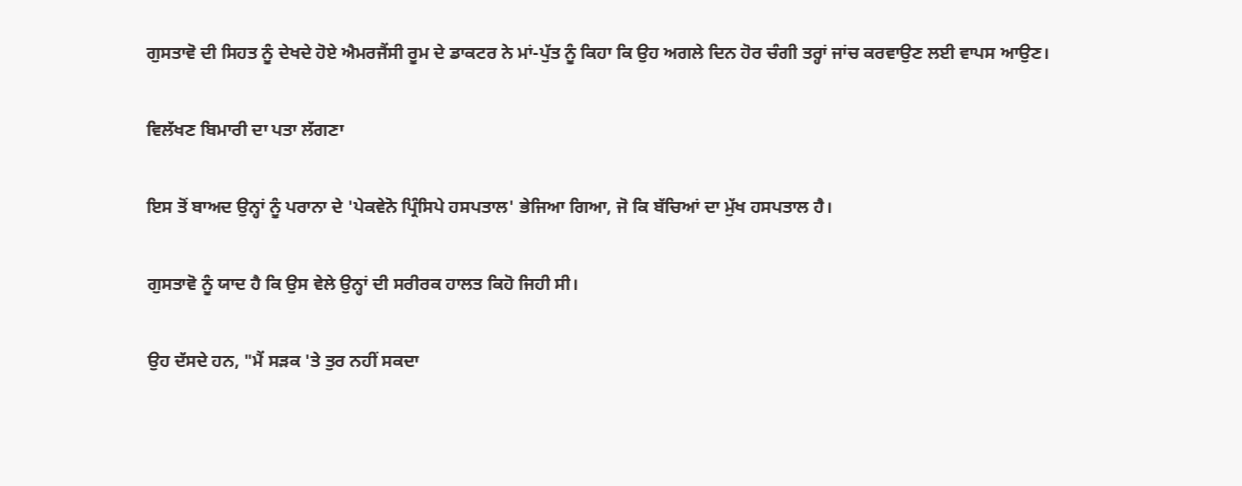ਗੁਸਤਾਵੋ ਦੀ ਸਿਹਤ ਨੂੰ ਦੇਖਦੇ ਹੋਏ ਐਮਰਜੈਂਸੀ ਰੂਮ ਦੇ ਡਾਕਟਰ ਨੇ ਮਾਂ-ਪੁੱਤ ਨੂੰ ਕਿਹਾ ਕਿ ਉਹ ਅਗਲੇ ਦਿਨ ਹੋਰ ਚੰਗੀ ਤਰ੍ਹਾਂ ਜਾਂਚ ਕਰਵਾਉਣ ਲਈ ਵਾਪਸ ਆਉਣ।

ਵਿਲੱਖਣ ਬਿਮਾਰੀ ਦਾ ਪਤਾ ਲੱਗਣਾ

ਇਸ ਤੋਂ ਬਾਅਦ ਉਨ੍ਹਾਂ ਨੂੰ ਪਰਾਨਾ ਦੇ 'ਪੇਕਵੇਨੋ ਪ੍ਰਿੰਸਿਪੇ ਹਸਪਤਾਲ' ਭੇਜਿਆ ਗਿਆ, ਜੋ ਕਿ ਬੱਚਿਆਂ ਦਾ ਮੁੱਖ ਹਸਪਤਾਲ ਹੈ।

ਗੁਸਤਾਵੋ ਨੂੰ ਯਾਦ ਹੈ ਕਿ ਉਸ ਵੇਲੇ ਉਨ੍ਹਾਂ ਦੀ ਸਰੀਰਕ ਹਾਲਤ ਕਿਹੋ ਜਿਹੀ ਸੀ।

ਉਹ ਦੱਸਦੇ ਹਨ, "ਮੈਂ ਸੜਕ 'ਤੇ ਤੁਰ ਨਹੀਂ ਸਕਦਾ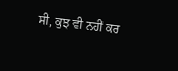ਸੀ, ਕੁਝ ਵੀ ਨਹੀਂ ਕਰ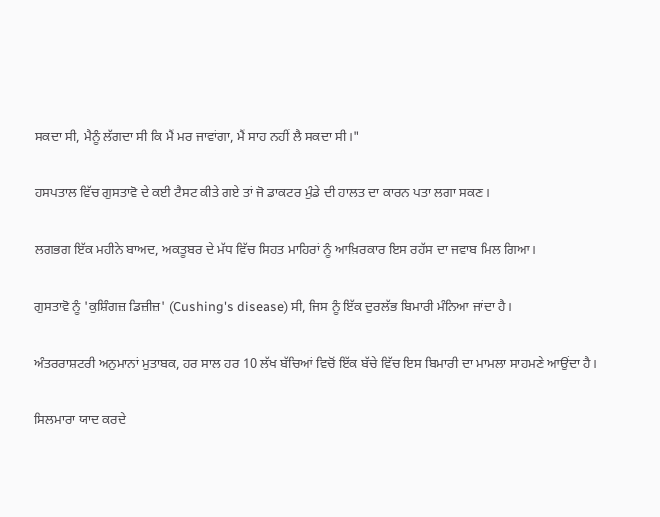ਸਕਦਾ ਸੀ, ਮੈਨੂੰ ਲੱਗਦਾ ਸੀ ਕਿ ਮੈਂ ਮਰ ਜਾਵਾਂਗਾ, ਮੈਂ ਸਾਹ ਨਹੀਂ ਲੈ ਸਕਦਾ ਸੀ।"

ਹਸਪਤਾਲ ਵਿੱਚ ਗੁਸਤਾਵੋ ਦੇ ਕਈ ਟੈਸਟ ਕੀਤੇ ਗਏ ਤਾਂ ਜੋ ਡਾਕਟਰ ਮੁੰਡੇ ਦੀ ਹਾਲਤ ਦਾ ਕਾਰਨ ਪਤਾ ਲਗਾ ਸਕਣ।

ਲਗਭਗ ਇੱਕ ਮਹੀਨੇ ਬਾਅਦ, ਅਕਤੂਬਰ ਦੇ ਮੱਧ ਵਿੱਚ ਸਿਹਤ ਮਾਹਿਰਾਂ ਨੂੰ ਆਖ਼ਿਰਕਾਰ ਇਸ ਰਹੱਸ ਦਾ ਜਵਾਬ ਮਿਲ ਗਿਆ।

ਗੁਸਤਾਵੋ ਨੂੰ 'ਕੁਸ਼ਿੰਗਜ਼ ਡਿਜ਼ੀਜ਼' (Cushing's disease) ਸੀ, ਜਿਸ ਨੂੰ ਇੱਕ ਦੁਰਲੱਭ ਬਿਮਾਰੀ ਮੰਨਿਆ ਜਾਂਦਾ ਹੈ।

ਅੰਤਰਰਾਸ਼ਟਰੀ ਅਨੁਮਾਨਾਂ ਮੁਤਾਬਕ, ਹਰ ਸਾਲ ਹਰ 10 ਲੱਖ ਬੱਚਿਆਂ ਵਿਚੋਂ ਇੱਕ ਬੱਚੇ ਵਿੱਚ ਇਸ ਬਿਮਾਰੀ ਦਾ ਮਾਮਲਾ ਸਾਹਮਣੇ ਆਉਂਦਾ ਹੈ।

ਸਿਲਮਾਰਾ ਯਾਦ ਕਰਦੇ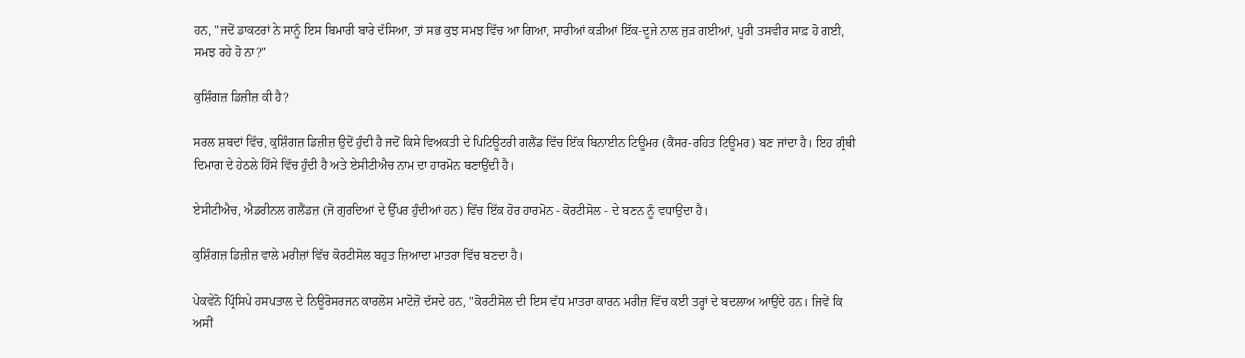ਹਨ, "ਜਦੋਂ ਡਾਕਟਰਾਂ ਨੇ ਸਾਨੂੰ ਇਸ ਬਿਮਾਰੀ ਬਾਰੇ ਦੱਸਿਆ, ਤਾਂ ਸਭ ਕੁਝ ਸਮਝ ਵਿੱਚ ਆ ਗਿਆ, ਸਾਰੀਆਂ ਕੜੀਆਂ ਇੱਕ-ਦੂਜੇ ਨਾਲ ਜੁੜ ਗਈਆਂ, ਪੂਰੀ ਤਸਵੀਰ ਸਾਫ਼ ਹੋ ਗਈ, ਸਮਝ ਰਹੇ ਹੋ ਨਾ?"

ਕੁਸ਼ਿੰਗਜ਼ ਡਿਜ਼ੀਜ਼ ਕੀ ਹੈ?

ਸਰਲ ਸ਼ਬਦਾਂ ਵਿੱਚ, ਕੁਸ਼ਿੰਗਜ਼ ਡਿਜ਼ੀਜ਼ ਉਦੋਂ ਹੁੰਦੀ ਹੈ ਜਦੋਂ ਕਿਸੇ ਵਿਅਕਤੀ ਦੇ ਪਿਟਿਊਟਰੀ ਗਲੈਂਡ ਵਿੱਚ ਇੱਕ ਬਿਨਾਈਨ ਟਿਊਮਰ (ਕੈਂਸਰ-ਰਹਿਤ ਟਿਊਮਰ) ਬਣ ਜਾਂਦਾ ਹੈ। ਇਹ ਗ੍ਰੰਥੀ ਦਿਮਾਗ ਦੇ ਹੇਠਲੇ ਹਿੱਸੇ ਵਿੱਚ ਹੁੰਦੀ ਹੈ ਅਤੇ ਏਸੀਟੀਐਚ ਨਾਮ ਦਾ ਹਾਰਮੋਨ ਬਣਾਉਂਦੀ ਹੈ।

ਏਸੀਟੀਐਚ, ਐਡਰੀਨਲ ਗਲੈਂਡਜ਼ (ਜੋ ਗੁਰਦਿਆਂ ਦੇ ਉੱਪਰ ਹੁੰਦੀਆਂ ਹਨ) ਵਿੱਚ ਇੱਕ ਹੋਰ ਹਾਰਮੋਨ - ਕੋਰਟੀਸੋਲ - ਦੇ ਬਣਨ ਨੂੰ ਵਧਾਉਂਦਾ ਹੈ।

ਕੁਸ਼ਿੰਗਜ਼ ਡਿਜ਼ੀਜ਼ ਵਾਲੇ ਮਰੀਜ਼ਾਂ ਵਿੱਚ ਕੋਰਟੀਸੋਲ ਬਹੁਤ ਜ਼ਿਆਦਾ ਮਾਤਰਾ ਵਿੱਚ ਬਣਦਾ ਹੈ।

ਪੇਕਵੇਨੋ ਪ੍ਰਿੰਸਿਪੇ ਹਸਪਤਾਲ ਦੇ ਨਿਊਰੋਸਰਜਨ ਕਾਰਲੋਸ ਮਾਟੋਜ਼ੋ ਦੱਸਦੇ ਹਨ, "ਕੋਰਟੀਸੋਲ ਦੀ ਇਸ ਵੱਧ ਮਾਤਰਾ ਕਾਰਨ ਮਰੀਜ਼ ਵਿੱਚ ਕਈ ਤਰ੍ਹਾਂ ਦੇ ਬਦਲਾਅ ਆਉਂਦੇ ਹਨ। ਜਿਵੇਂ ਕਿ ਅਸੀਂ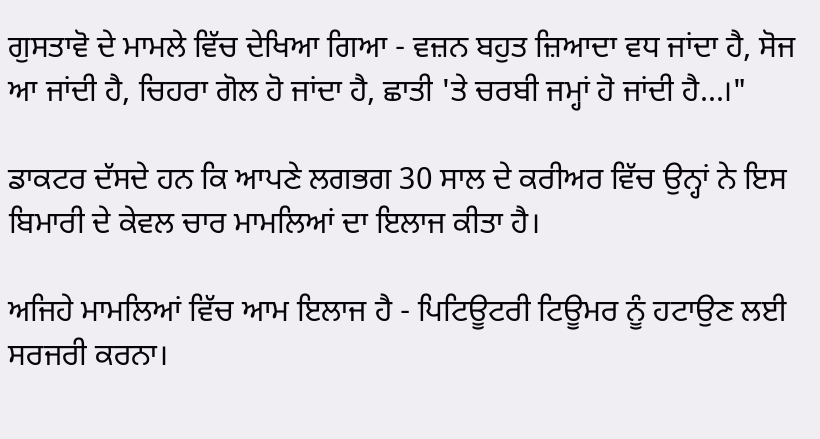ਗੁਸਤਾਵੋ ਦੇ ਮਾਮਲੇ ਵਿੱਚ ਦੇਖਿਆ ਗਿਆ - ਵਜ਼ਨ ਬਹੁਤ ਜ਼ਿਆਦਾ ਵਧ ਜਾਂਦਾ ਹੈ, ਸੋਜ ਆ ਜਾਂਦੀ ਹੈ, ਚਿਹਰਾ ਗੋਲ ਹੋ ਜਾਂਦਾ ਹੈ, ਛਾਤੀ 'ਤੇ ਚਰਬੀ ਜਮ੍ਹਾਂ ਹੋ ਜਾਂਦੀ ਹੈ...।"

ਡਾਕਟਰ ਦੱਸਦੇ ਹਨ ਕਿ ਆਪਣੇ ਲਗਭਗ 30 ਸਾਲ ਦੇ ਕਰੀਅਰ ਵਿੱਚ ਉਨ੍ਹਾਂ ਨੇ ਇਸ ਬਿਮਾਰੀ ਦੇ ਕੇਵਲ ਚਾਰ ਮਾਮਲਿਆਂ ਦਾ ਇਲਾਜ ਕੀਤਾ ਹੈ।

ਅਜਿਹੇ ਮਾਮਲਿਆਂ ਵਿੱਚ ਆਮ ਇਲਾਜ ਹੈ - ਪਿਟਿਊਟਰੀ ਟਿਊਮਰ ਨੂੰ ਹਟਾਉਣ ਲਈ ਸਰਜਰੀ ਕਰਨਾ।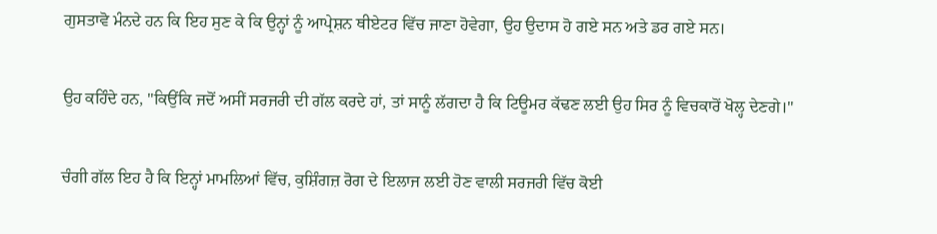ਗੁਸਤਾਵੋ ਮੰਨਦੇ ਹਨ ਕਿ ਇਹ ਸੁਣ ਕੇ ਕਿ ਉਨ੍ਹਾਂ ਨੂੰ ਆਪ੍ਰੇਸ਼ਨ ਥੀਏਟਰ ਵਿੱਚ ਜਾਣਾ ਹੋਵੇਗਾ, ਉਹ ਉਦਾਸ ਹੋ ਗਏ ਸਨ ਅਤੇ ਡਰ ਗਏ ਸਨ।

ਉਹ ਕਹਿੰਦੇ ਹਨ, "ਕਿਉਂਕਿ ਜਦੋਂ ਅਸੀਂ ਸਰਜਰੀ ਦੀ ਗੱਲ ਕਰਦੇ ਹਾਂ, ਤਾਂ ਸਾਨੂੰ ਲੱਗਦਾ ਹੈ ਕਿ ਟਿਊਮਰ ਕੱਢਣ ਲਈ ਉਹ ਸਿਰ ਨੂੰ ਵਿਚਕਾਰੋਂ ਖੋਲ੍ਹ ਦੇਣਗੇ।"

ਚੰਗੀ ਗੱਲ ਇਹ ਹੈ ਕਿ ਇਨ੍ਹਾਂ ਮਾਮਲਿਆਂ ਵਿੱਚ, ਕੁਸ਼ਿੰਗਜ਼ ਰੋਗ ਦੇ ਇਲਾਜ ਲਈ ਹੋਣ ਵਾਲੀ ਸਰਜਰੀ ਵਿੱਚ ਕੋਈ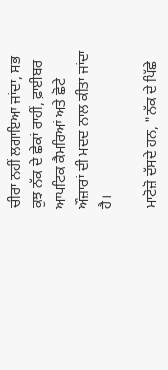ਚੀਰਾ ਨਹੀਂ ਲਗਾਇਆ ਜਾਂਦਾ, ਸਭ ਕੁਝ ਨੱਕ ਦੇ ਛੇਕਾਂ ਰਾਹੀਂ, ਫ਼ਾਈਬਰ ਆਪਟਿਕ ਕੈਮਰਿਆਂ ਅਤੇ ਛੋਟੇ ਔਜ਼ਾਰਾਂ ਦੀ ਮਦਦ ਨਾਲ ਕੀਤਾ ਜਾਂਦਾ ਹੈ।

ਮਾਟੋਜ਼ੋ ਦੱਸਦੇ ਹਨ, "ਨੱਕ ਦੇ ਪਿੱਛੇ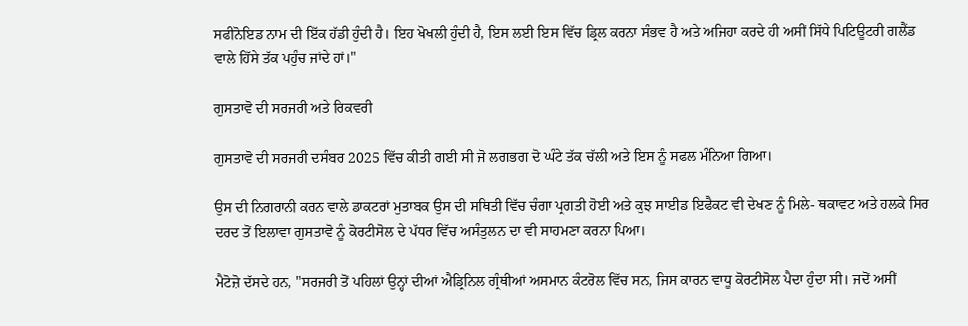ਸਫੀਨੋਇਡ ਨਾਮ ਦੀ ਇੱਕ ਹੱਡੀ ਹੁੰਦੀ ਹੈ। ਇਹ ਖੋਖਲੀ ਹੁੰਦੀ ਹੈ, ਇਸ ਲਈ ਇਸ ਵਿੱਚ ਡ੍ਰਿਲ ਕਰਨਾ ਸੰਭਵ ਹੈ ਅਤੇ ਅਜਿਹਾ ਕਰਦੇ ਹੀ ਅਸੀਂ ਸਿੱਧੇ ਪਿਟਿਊਟਰੀ ਗਲੈਂਡ ਵਾਲੇ ਹਿੱਸੇ ਤੱਕ ਪਹੁੰਚ ਜਾਂਦੇ ਹਾਂ।"

ਗੁਸਤਾਵੋ ਦੀ ਸਰਜਰੀ ਅਤੇ ਰਿਕਵਰੀ

ਗੁਸਤਾਵੋ ਦੀ ਸਰਜਰੀ ਦਸੰਬਰ 2025 ਵਿੱਚ ਕੀਤੀ ਗਈ ਸੀ ਜੋ ਲਗਭਗ ਦੋ ਘੰਟੇ ਤੱਕ ਚੱਲੀ ਅਤੇ ਇਸ ਨੂੰ ਸਫਲ ਮੰਨਿਆ ਗਿਆ।

ਉਸ ਦੀ ਨਿਗਰਾਨੀ ਕਰਨ ਵਾਲੇ ਡਾਕਟਰਾਂ ਮੁਤਾਬਕ ਉਸ ਦੀ ਸਥਿਤੀ ਵਿੱਚ ਚੰਗਾ ਪ੍ਰਗਤੀ ਹੋਈ ਅਤੇ ਕੁਝ ਸਾਈਡ ਇਫੈਕਟ ਵੀ ਦੇਖਣ ਨੂੰ ਮਿਲੇ- ਥਕਾਵਟ ਅਤੇ ਹਲਕੇ ਸਿਰ ਦਰਦ ਤੋਂ ਇਲਾਵਾ ਗੁਸਤਾਵੋ ਨੂੰ ਕੋਰਟੀਸੋਲ ਦੇ ਪੱਧਰ ਵਿੱਚ ਅਸੰਤੁਲਨ ਦਾ ਵੀ ਸਾਹਮਣਾ ਕਰਨਾ ਪਿਆ।

ਮੈਟੋਜ਼ੋ ਦੱਸਦੇ ਹਨ, "ਸਰਜਰੀ ਤੋਂ ਪਹਿਲਾਂ ਉਨ੍ਹਾਂ ਦੀਆਂ ਐਡ੍ਰਿਨਿਲ ਗ੍ਰੰਥੀਆਂ ਅਸਮਾਨ ਕੰਟਰੋਲ ਵਿੱਚ ਸਨ, ਜਿਸ ਕਾਰਨ ਵਾਧੂ ਕੋਰਟੀਸੋਲ ਪੈਦਾ ਹੁੰਦਾ ਸੀ। ਜਦੋਂ ਅਸੀਂ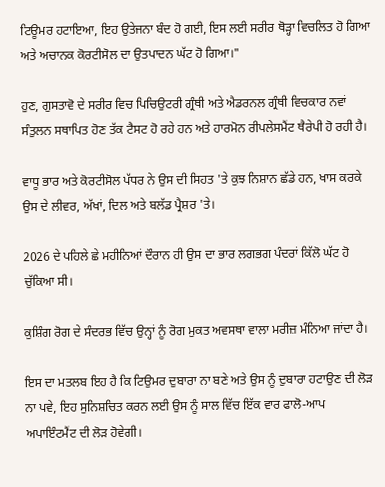ਟਿਊਮਰ ਹਟਾਇਆ, ਇਹ ਉਤੇਜਨਾ ਬੰਦ ਹੋ ਗਈ, ਇਸ ਲਈ ਸਰੀਰ ਥੋੜ੍ਹਾ ਵਿਚਲਿਤ ਹੋ ਗਿਆ ਅਤੇ ਅਚਾਨਕ ਕੋਰਟੀਸੋਲ ਦਾ ਉਤਪਾਦਨ ਘੱਟ ਹੋ ਗਿਆ।"

ਹੁਣ, ਗੁਸਤਾਵੋ ਦੇ ਸਰੀਰ ਵਿਚ ਪਿਚਿਉਟਰੀ ਗ੍ਰੰਥੀ ਅਤੇ ਐਡਰਨਲ ਗ੍ਰੰਥੀ ਵਿਚਕਾਰ ਨਵਾਂ ਸੰਤੁਲਨ ਸਥਾਪਿਤ ਹੋਣ ਤੱਕ ਟੈਸਟ ਹੋ ਰਹੇ ਹਨ ਅਤੇ ਹਾਰਮੋਨ ਰੀਪਲੇਸਮੈਂਟ ਥੈਰੇਪੀ ਹੋ ਰਹੀ ਹੈ।

ਵਾਧੂ ਭਾਰ ਅਤੇ ਕੋਰਟੀਸੋਲ ਪੱਧਰ ਨੇ ਉਸ ਦੀ ਸਿਹਤ 'ਤੇ ਕੁਝ ਨਿਸ਼ਾਨ ਛੱਡੇ ਹਨ, ਖਾਸ ਕਰਕੇ ਉਸ ਦੇ ਲੀਵਰ, ਅੱਖਾਂ, ਦਿਲ ਅਤੇ ਬਲੱਡ ਪ੍ਰੈਸ਼ਰ 'ਤੇ।

2026 ਦੇ ਪਹਿਲੇ ਛੇ ਮਹੀਨਿਆਂ ਦੌਰਾਨ ਹੀ ਉਸ ਦਾ ਭਾਰ ਲਗਭਗ ਪੰਦਰਾਂ ਕਿੱਲੋ ਘੱਟ ਹੋ ਚੁੱਕਿਆ ਸੀ।

ਕੁਸ਼ਿੰਗ ਰੋਗ ਦੇ ਸੰਦਰਭ ਵਿੱਚ ਉਨ੍ਹਾਂ ਨੂੰ ਰੋਗ ਮੁਕਤ ਅਵਸਥਾ ਵਾਲਾ ਮਰੀਜ਼ ਮੰਨਿਆ ਜਾਂਦਾ ਹੈ।

ਇਸ ਦਾ ਮਤਲਬ ਇਹ ਹੈ ਕਿ ਟਿਉਮਰ ਦੁਬਾਰਾ ਨਾ ਬਣੇ ਅਤੇ ਉਸ ਨੂੰ ਦੁਬਾਰਾ ਹਟਾਉਣ ਦੀ ਲੋੜ ਨਾ ਪਵੇ, ਇਹ ਸੁਨਿਸ਼ਚਿਤ ਕਰਨ ਲਈ ਉਸ ਨੂੰ ਸਾਲ ਵਿੱਚ ਇੱਕ ਵਾਰ ਫਾਲੋ-ਆਪ ਅਪਾਇੰਟਮੈਂਟ ਦੀ ਲੋੜ ਹੋਵੇਗੀ।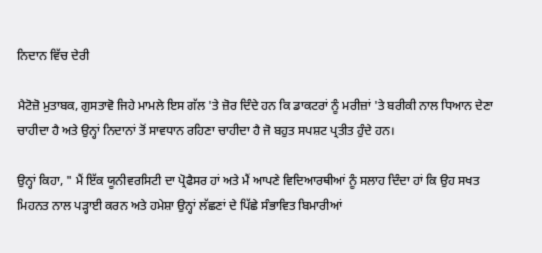ਨਿਦਾਨ ਵਿੱਚ ਦੇਰੀ

ਮੈਟੋਜ਼ੋ ਮੁਤਾਬਕ, ਗੁਸਤਾਵੋ ਜਿਹੇ ਮਾਮਲੇ ਇਸ ਗੱਲ 'ਤੇ ਜ਼ੋਰ ਦਿੰਦੇ ਹਨ ਕਿ ਡਾਕਟਰਾਂ ਨੂੰ ਮਰੀਜ਼ਾਂ 'ਤੇ ਬਰੀਕੀ ਨਾਲ ਧਿਆਨ ਦੇਣਾ ਚਾਹੀਦਾ ਹੈ ਅਤੇ ਉਨ੍ਹਾਂ ਨਿਦਾਨਾਂ ਤੋਂ ਸਾਵਧਾਨ ਰਹਿਣਾ ਚਾਹੀਦਾ ਹੈ ਜੋ ਬਹੁਤ ਸਪਸ਼ਟ ਪ੍ਰਤੀਤ ਹੁੰਦੇ ਹਨ।

ਉਨ੍ਹਾਂ ਕਿਹਾ, " ਮੈਂ ਇੱਕ ਯੂਨੀਵਰਸਿਟੀ ਦਾ ਪ੍ਰੋਫੈਸਰ ਹਾਂ ਅਤੇ ਮੈਂ ਆਪਣੇ ਵਿਦਿਆਰਥੀਆਂ ਨੂੰ ਸਲਾਹ ਦਿੰਦਾ ਹਾਂ ਕਿ ਉਹ ਸਖਤ ਮਿਹਨਤ ਨਾਲ ਪੜ੍ਹਾਈ ਕਰਨ ਅਤੇ ਹਮੇਸ਼ਾ ਉਨ੍ਹਾਂ ਲੱਛਣਾਂ ਦੇ ਪਿੱਛੇ ਸੰਭਾਵਿਤ ਬਿਮਾਰੀਆਂ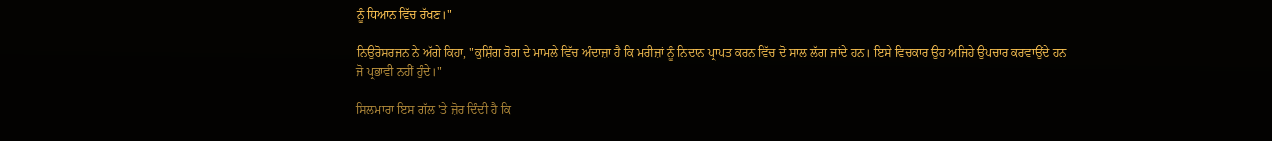ਨੂੰ ਧਿਆਨ ਵਿੱਚ ਰੱਖਣ।"

ਨਿਉਰੋਸਰਜਨ ਨੇ ਅੱਗੇ ਕਿਹਾ, "ਕੁਸ਼ਿੰਗ ਰੋਗ ਦੇ ਮਾਮਲੇ ਵਿੱਚ ਅੰਦਾਜ਼ਾ ਹੈ ਕਿ ਮਰੀਜ਼ਾਂ ਨੂੰ ਨਿਦਾਨ ਪ੍ਰਾਪਤ ਕਰਨ ਵਿੱਚ ਦੋ ਸਾਲ ਲੱਗ ਜਾਂਦੇ ਹਨ। ਇਸੇ ਵਿਚਕਾਰ ਉਹ ਅਜਿਹੇ ਉਪਚਾਰ ਕਰਵਾਉਂਦੇ ਹਨ ਜੋ ਪ੍ਰਭਾਵੀ ਨਹੀਂ ਹੁੰਦੇ।"

ਸਿਲਮਾਰਾ ਇਸ ਗੱਲ 'ਤੇ ਜ਼ੋਰ ਦਿੰਦੀ ਹੈ ਕਿ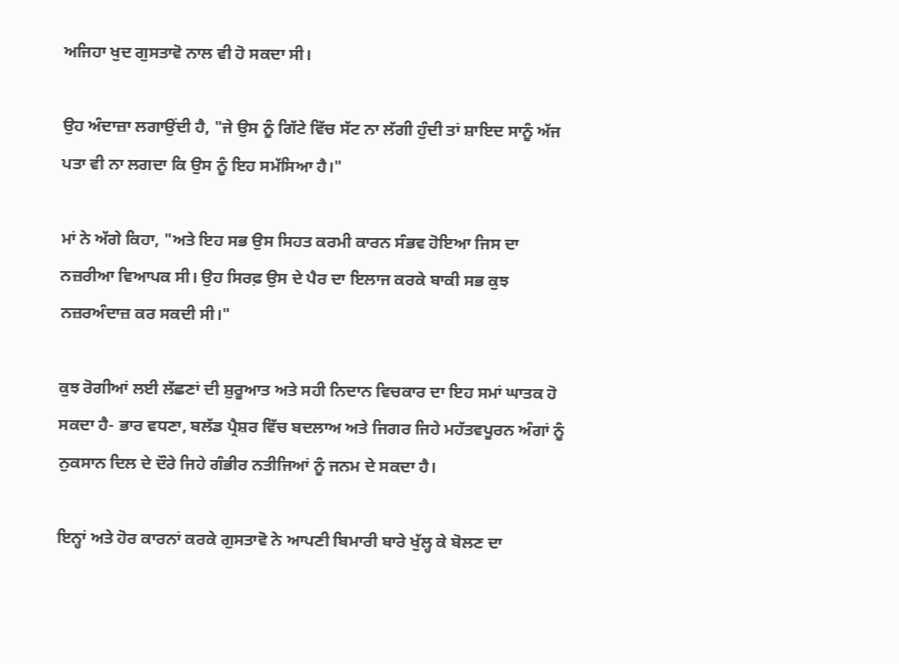ਅਜਿਹਾ ਖੁਦ ਗੁਸਤਾਵੋ ਨਾਲ ਵੀ ਹੋ ਸਕਦਾ ਸੀ।

ਉਹ ਅੰਦਾਜ਼ਾ ਲਗਾਉਂਦੀ ਹੈ, "ਜੇ ਉਸ ਨੂੰ ਗਿੱਟੇ ਵਿੱਚ ਸੱਟ ਨਾ ਲੱਗੀ ਹੁੰਦੀ ਤਾਂ ਸ਼ਾਇਦ ਸਾਨੂੰ ਅੱਜ ਪਤਾ ਵੀ ਨਾ ਲਗਦਾ ਕਿ ਉਸ ਨੂੰ ਇਹ ਸਮੱਸਿਆ ਹੈ।"

ਮਾਂ ਨੇ ਅੱਗੇ ਕਿਹਾ, "ਅਤੇ ਇਹ ਸਭ ਉਸ ਸਿਹਤ ਕਰਮੀ ਕਾਰਨ ਸੰਭਵ ਹੋਇਆ ਜਿਸ ਦਾ ਨਜ਼ਰੀਆ ਵਿਆਪਕ ਸੀ। ਉਹ ਸਿਰਫ਼ ਉਸ ਦੇ ਪੈਰ ਦਾ ਇਲਾਜ ਕਰਕੇ ਬਾਕੀ ਸਭ ਕੁਝ ਨਜ਼ਰਅੰਦਾਜ਼ ਕਰ ਸਕਦੀ ਸੀ।"

ਕੁਝ ਰੋਗੀਆਂ ਲਈ ਲੱਛਣਾਂ ਦੀ ਸ਼ੁਰੂਆਤ ਅਤੇ ਸਹੀ ਨਿਦਾਨ ਵਿਚਕਾਰ ਦਾ ਇਹ ਸਮਾਂ ਘਾਤਕ ਹੋ ਸਕਦਾ ਹੈ- ਭਾਰ ਵਧਣਾ, ਬਲੱਡ ਪ੍ਰੈਸ਼ਰ ਵਿੱਚ ਬਦਲਾਅ ਅਤੇ ਜਿਗਰ ਜਿਹੇ ਮਹੱਤਵਪੂਰਨ ਅੰਗਾਂ ਨੂੰ ਨੁਕਸਾਨ ਦਿਲ ਦੇ ਦੌਰੇ ਜਿਹੇ ਗੰਭੀਰ ਨਤੀਜਿਆਂ ਨੂੰ ਜਨਮ ਦੇ ਸਕਦਾ ਹੈ।

ਇਨ੍ਹਾਂ ਅਤੇ ਹੋਰ ਕਾਰਨਾਂ ਕਰਕੇ ਗੁਸਤਾਵੋ ਨੇ ਆਪਣੀ ਬਿਮਾਰੀ ਬਾਰੇ ਖੁੱਲ੍ਹ ਕੇ ਬੋਲਣ ਦਾ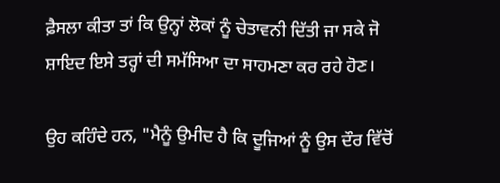ਫ਼ੈਸਲਾ ਕੀਤਾ ਤਾਂ ਕਿ ਉਨ੍ਹਾਂ ਲੋਕਾਂ ਨੂੰ ਚੇਤਾਵਨੀ ਦਿੱਤੀ ਜਾ ਸਕੇ ਜੋ ਸ਼ਾਇਦ ਇਸੇ ਤਰ੍ਹਾਂ ਦੀ ਸਮੱਸਿਆ ਦਾ ਸਾਹਮਣਾ ਕਰ ਰਹੇ ਹੋਣ।

ਉਹ ਕਹਿੰਦੇ ਹਨ, "ਮੈਨੂੰ ਉਮੀਦ ਹੈ ਕਿ ਦੂਜਿਆਂ ਨੂੰ ਉਸ ਦੌਰ ਵਿੱਚੋਂ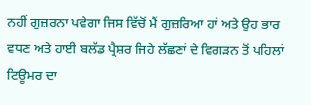ਨਹੀਂ ਗੁਜ਼ਰਨਾ ਪਵੇਗਾ ਜਿਸ ਵਿੱਚੋਂ ਮੈਂ ਗੁਜ਼ਰਿਆ ਹਾਂ ਅਤੇ ਉਹ ਭਾਰ ਵਧਣ ਅਤੇ ਹਾਈ ਬਲੱਡ ਪ੍ਰੈਸ਼ਰ ਜਿਹੇ ਲੱਛਣਾਂ ਦੇ ਵਿਗੜਨ ਤੋਂ ਪਹਿਲਾਂ ਟਿਊਮਰ ਦਾ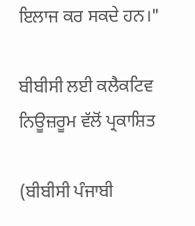ਇਲਾਜ ਕਰ ਸਕਦੇ ਹਨ।"

ਬੀਬੀਸੀ ਲਈ ਕਲੈਕਟਿਵ ਨਿਊਜ਼ਰੂਮ ਵੱਲੋਂ ਪ੍ਰਕਾਸ਼ਿਤ

(ਬੀਬੀਸੀ ਪੰਜਾਬੀ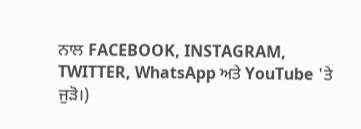ਨਾਲ FACEBOOK, INSTAGRAM, TWITTER, WhatsApp ਅਤੇ YouTube 'ਤੇ ਜੁੜੋ।)